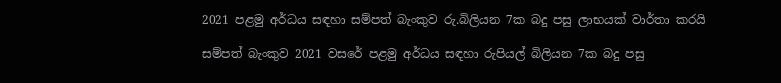2021 පළමු අර්ධය සඳහා සම්පත් බැංකුව රු.බිලියන 7ක බදු පසු ලාභයක් වාර්තා කරයි

සම්පත් බැංකුව 2021 වසරේ පළමු අර්ධය සඳහා රුපියල් බිලියන 7ක බදු පසු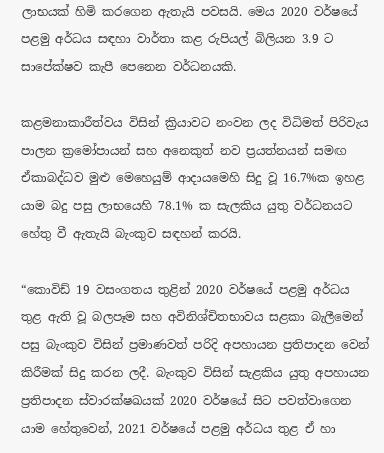ලාභයක් හිමි කරගෙන ඇතැයි පවසයි. මෙය 2020 වර්ෂයේ පළමු අර්ධය සඳහා වාර්තා කළ රුපියල් බිලියන 3.9 ට සාපේක්ෂව කැපී පෙනෙන වර්ධනයකි.

කළමනාකාරීත්වය විසින් ක්‍රියාවට නංවන ලද විධිමත් පිරිවැය පාලන ක්‍රමෝපායන් සහ අනෙකුත් නව ප්‍රයත්නයන් සමඟ ඒකාබද්ධව මුළු මෙහෙයුම් ආදායමෙහි සිදු වූ 16.7%ක ඉහළ යාම බදු පසු ලාභයෙහි 78.1% ක සැලකිය යුතු වර්ධනයට හේතු වී ඇතැයි බැංකුව සඳහන් කරයි.

“කොවිඩ් 19 වසංගතය තුළින් 2020 වර්ෂයේ පළමු අර්ධය තුළ ඇති වූ බලපෑම සහ අවිනිශ්චිතභාවය සළකා බැලීමෙන් පසු බැංකුව විසින් ප්‍රමාණවත් පරිදි අපහායන ප්‍රතිපාදන වෙන් කිරීමක් සිදු කරන ලදී. බැංකුව විසින් සැළකිය යුතු අපහායන ප්‍රතිපාදන ස්වාරක්ෂඛයක් 2020 වර්ෂයේ සිට පවත්වාගෙන යාම හේතුවෙන්, 2021 වර්ෂයේ පළමු අර්ධය තුළ ඒ හා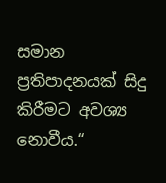සමාන ප්‍රතිපාදනයක් සිදු කිරීමට අවශ්‍ය නොවීය.“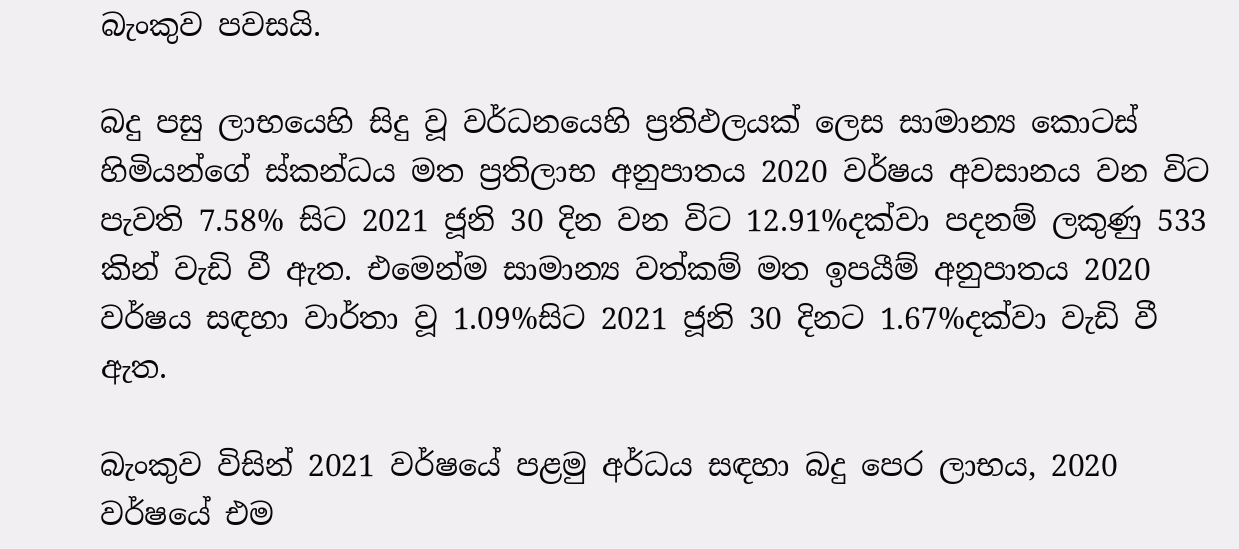බැංකුව පවසයි.

බදු පසු ලාභයෙහි සිදු වූ වර්ධනයෙහි ප්‍රතිඵලයක් ලෙස සාමාන්‍ය කොටස් හිමියන්ගේ ස්කන්ධය මත ප්‍රතිලාභ අනුපාතය 2020 වර්ෂය අවසානය වන විට පැවති 7.58% සිට 2021 ජූනි 30 දින වන විට 12.91%දක්වා පදනම් ලකුණු 533 කින් වැඩි වී ඇත. එමෙන්ම සාමාන්‍ය වත්කම් මත ඉපයීම් අනුපාතය 2020 වර්ෂය සඳහා වාර්තා වූ 1.09%සිට 2021 ජූනි 30 දිනට 1.67%දක්වා වැඩි වී ඇත.

බැංකුව විසින් 2021 වර්ෂයේ පළමු අර්ධය සඳහා බදු පෙර ලාභය, 2020 වර්ෂයේ එම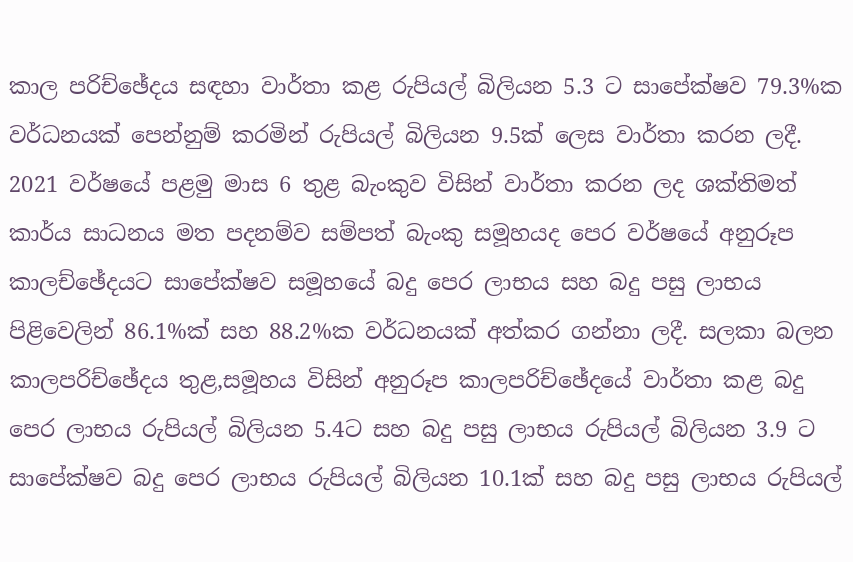කාල පරිච්ඡේදය සඳහා වාර්තා කළ රුපියල් බිලියන 5.3 ට සාපේක්ෂව 79.3%ක වර්ධනයක් පෙන්නුම් කරමින් රුපියල් බිලියන 9.5ක් ලෙස වාර්තා කරන ලදී. 2021 වර්ෂයේ පළමු මාස 6 තුළ බැංකුව විසින් වාර්තා කරන ලද ශක්තිමත් කාර්ය සාධනය මත පදනම්ව සම්පත් බැංකු සමූහයද පෙර වර්ෂයේ අනුරූප කාලච්ඡේදයට සාපේක්ෂව සමූහයේ බදු පෙර ලාභය සහ බදු පසු ලාභය පිළිවෙලින් 86.1%ක් සහ 88.2%ක වර්ධනයක් අත්කර ගන්නා ලදී. සලකා බලන කාලපරිච්ඡේදය තුළ,සමූහය විසින් අනුරූප කාලපරිච්ඡේදයේ වාර්තා කළ බදු පෙර ලාභය රුපියල් බිලියන 5.4ට සහ බදු පසු ලාභය රුපියල් බිලියන 3.9 ට සාපේක්ෂව බදු පෙර ලාභය රුපියල් බිලියන 10.1ක් සහ බදු පසු ලාභය රුපියල්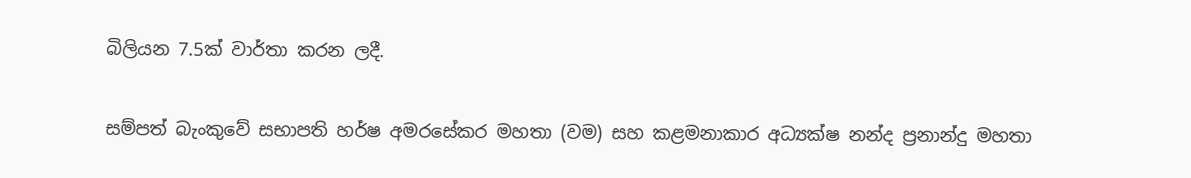බිලියන 7.5ක් වාර්තා කරන ලදී.

සම්පත් බැංකුවේ සභාපති හර්ෂ අමරසේකර මහතා (වම) සහ කළමනාකාර අධ්‍යක්ෂ නන්ද ප්‍රනාන්දු මහතා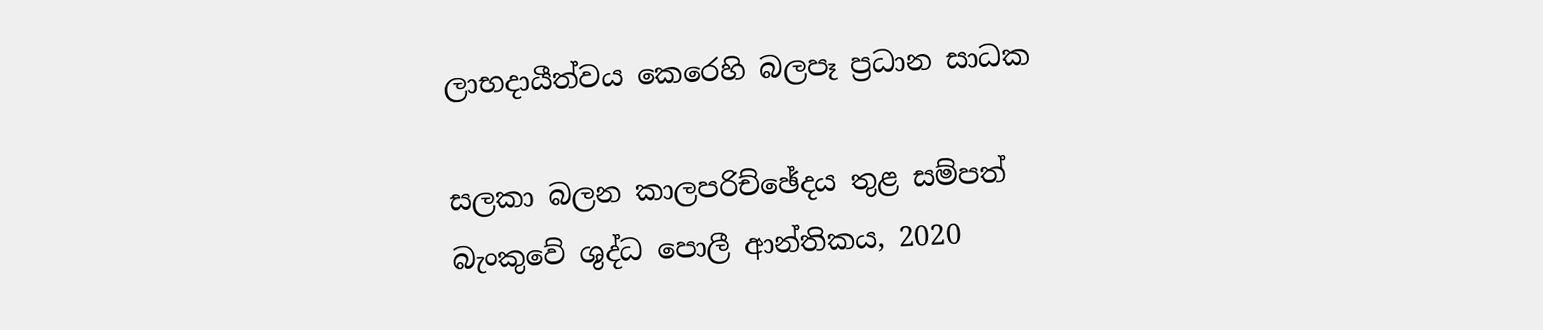ලාභදායීත්වය කෙරෙහි බලපෑ ප්‍රධාන සාධක

සලකා බලන කාලපරිච්ඡේදය තුළ සම්පත් බැංකුවේ ශුද්ධ පොලී ආන්තිකය, 2020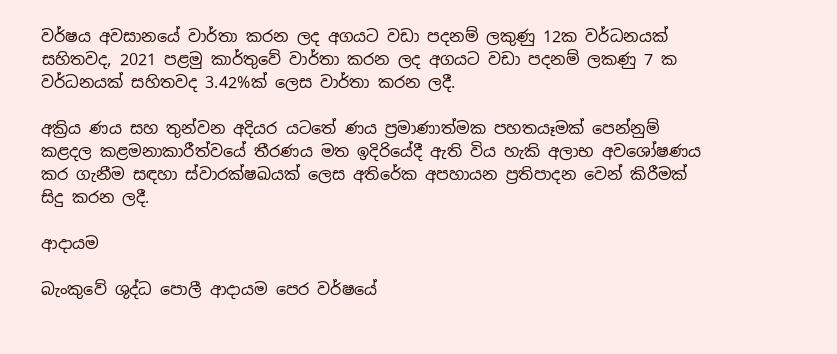වර්ෂය අවසානයේ වාර්තා කරන ලද අගයට වඩා පදනම් ලකුණු 12ක වර්ධනයක් සහිතවද, 2021 පළමු කාර්තුවේ වාර්තා කරන ලද අගයට වඩා පදනම් ලකණු 7 ක වර්ධනයක් සහිතවද 3.42%ක් ලෙස වාර්තා කරන ලදී.

අක්‍රිය ණය සහ තුන්වන අදියර යටතේ ණය ප්‍රමාණාත්මක පහතයෑමක් පෙන්නුම් කළදල කළමනාකාරීත්වයේ තීරණය මත ඉදිරියේදී ඇති විය හැකි අලාභ අවශෝෂණය කර ගැනීම සඳහා ස්වාරක්ෂඛයක් ලෙස අතිරේක අපහායන ප්‍රතිපාදන වෙන් කිරීමක් සිදු කරන ලදී.

ආදායම

බැංකුවේ ශුද්ධ පොලී ආදායම පෙර වර්ෂයේ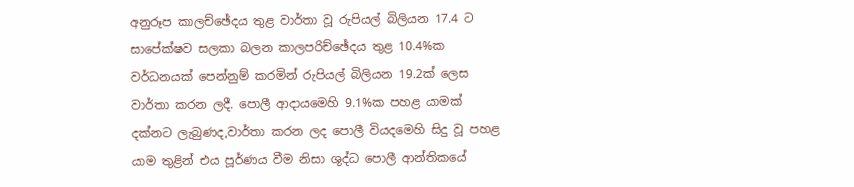අනුරූප කාලච්ඡේදය තුළ වාර්තා වූ රුපියල් බිලියන 17.4 ට සාපේක්ෂව සලකා බලන කාලපරිච්ඡේදය තුළ 10.4%ක වර්ධනයක් පෙන්නුම් කරමින් රුපියල් බිලියන 19.2ක් ලෙස වාර්තා කරන ලදී. පොලී ආදායමෙහි 9.1%ක පහළ යාමක් දක්නට ලැබුණද,වාර්තා කරන ලද පොලී වියදමෙහි සිදු වූ පහළ යාම තුළින් එය පූර්ණය වීම නිසා ශුද්ධ පොලී ආන්තිකයේ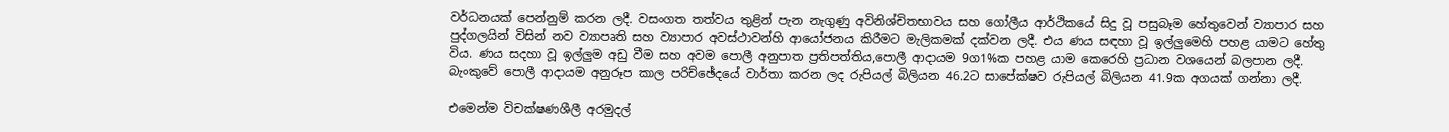වර්ධනයක් පෙන්නුම් කරන ලදී. වසංගත තත්වය තුළින් පැන නැගුණු අවිනිශ්චිතභාවය සහ ගෝලීය ආර්ථිකයේ සිදු වූ පසුබෑම හේතුවෙන් ව්‍යාපාර සහ පුද්ගලයින් විසින් නව ව්‍යාපෘති සහ ව්‍යාපාර අවස්ථාවන්හි ආයෝජනය කිරීමට මැලිකමක් දක්වන ලදී. එය ණය සඳහා වූ ඉල්ලුමෙහි පහළ යාමට හේතු විය. ණය සදහා වූ ඉල්ලුම අඩු වීම සහ අවම පොලී අනුපාත ප්‍රතිපත්තිය,පොලී ආදායම 9ග1%ක පහළ යාම කෙරෙහි ප්‍රධාන වශයෙන් බලපාන ලදී. බැංකුවේ පොලී ආදායම අනුරූප කාල පරිච්ඡේදයේ වාර්තා කරන ලද රුපියල් බිලියන 46.2ට සාපේක්ෂව රුපියල් බිලියන 41.9ක අගයක් ගන්නා ලදී.

එමෙන්ම විචක්ෂණශීලී අරමුදල්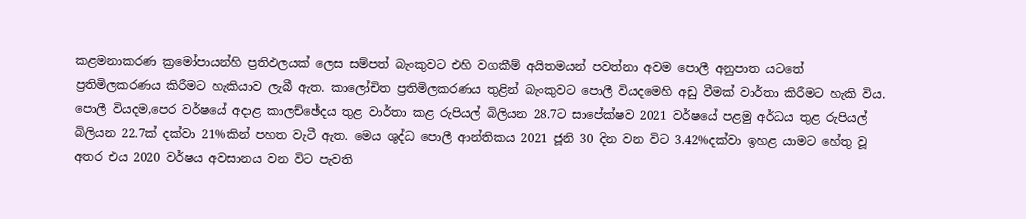කළමනාකරණ ක්‍රමෝපායන්හි ප්‍රතිඵලයක් ලෙස සම්පත් බැංකුවට එහි වගකීම් අයිතමයන් පවත්නා අවම පොලී අනුපාත යටතේ ප්‍රතිමිලකරණය කිරීමට හැකියාව ලැබී ඇත. කාලෝචිත ප්‍රතිමිලකරණය තුළින් බැංකුවට පොලී වියදමෙහි අඩු වීමක් වාර්තා කිරීමට හැකි විය. පොලී වියදම,පෙර වර්ෂයේ අදාළ කාලච්ඡේදය තුළ වාර්තා කළ රුපියල් බිලියන 28.7ට සාපේක්ෂව 2021 වර්ෂයේ පළමු අර්ධය තුළ රුපියල් බිලියන 22.7ක් දක්වා 21%කින් පහත වැටී ඇත. මෙය ශුද්ධ පොලී ආන්තිකය 2021 ජූනි 30 දින වන විට 3.42%දක්වා ඉහළ යාමට හේතු වූ අතර එය 2020 වර්ෂය අවසානය වන විට පැවති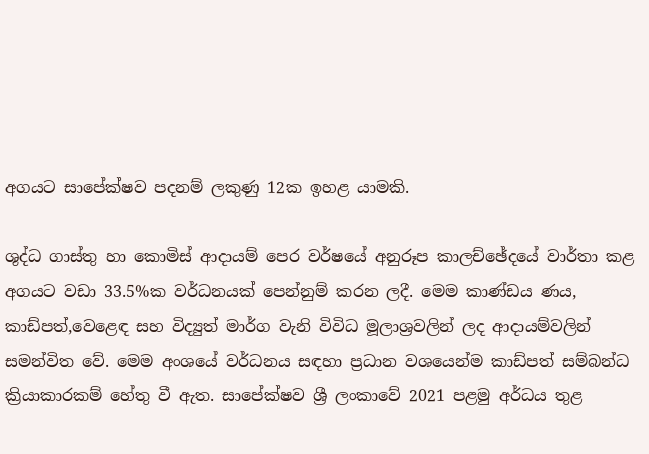අගයට සාපේක්ෂව පදනම් ලකුණු 12ක ඉහළ යාමකි.

ශුද්ධ ගාස්තු හා කොමිස් ආදායම් පෙර වර්ෂයේ අනුරූප කාලච්ඡේදයේ වාර්තා කළ අගයට වඩා 33.5%ක වර්ධනයක් පෙන්නුම් කරන ලදී. මෙම කාණ්ඩය ණය, කාඩ්පත්,වෙළෙඳ සහ විද්‍යුත් මාර්ග වැනි විවිධ මූලාශ්‍රවලින් ලද ආදායම්වලින් සමන්විත වේ. මෙම අංශයේ වර්ධනය සඳහා ප්‍රධාන වශයෙන්ම කාඩ්පත් සම්බන්ධ ක්‍රියාකාරකම් හේතු වී ඇත. සාපේක්ෂව ශ්‍රී ලංකාවේ 2021 පළමු අර්ධය තුළ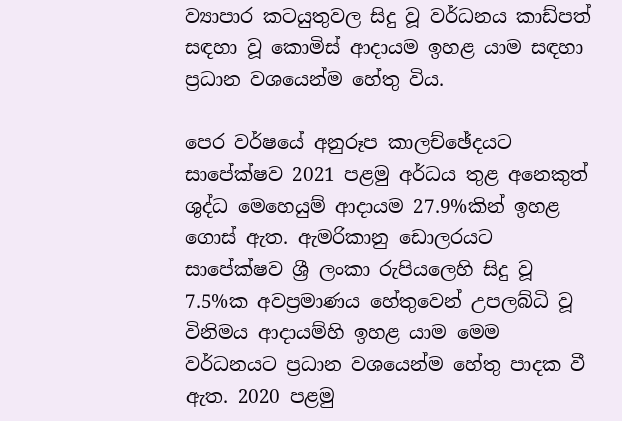ව්‍යාපාර කටයුතුවල සිදු වූ වර්ධනය කාඩ්පත් සඳහා වූ කොමිස් ආදායම ඉහළ යාම සඳහා ප්‍රධාන වශයෙන්ම හේතු විය.

පෙර වර්ෂයේ අනුරූප කාලච්ඡේදයට සාපේක්ෂව 2021 පළමු අර්ධය තුළ අනෙකුත් ශුද්ධ මෙහෙයුම් ආදායම 27.9%කින් ඉහළ ගොස් ඇත. ඇමරිකානු ඩොලරයට සාපේක්ෂව ශ්‍රී ලංකා රුපියලෙහි සිදු වූ 7.5%ක අවප්‍රමාණය හේතුවෙන් උපලබ්ධි වූ විනිමය ආදායම්හි ඉහළ යාම මෙම වර්ධනයට ප්‍රධාන වශයෙන්ම හේතු පාදක වී ඇත. 2020 පළමු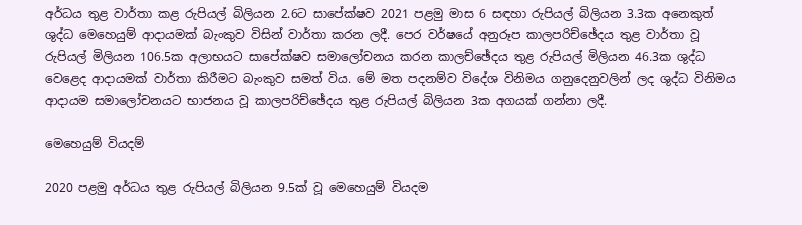අර්ධය තුළ වාර්තා කළ රුපියල් බිලියන 2.6ට සාපේක්ෂව 2021 පළමු මාස 6 සඳහා රුපියල් බිලියන 3.3ක අනෙකුත් ශුද්ධ මෙහෙයුම් ආදායමක් බැංකුව විසින් වාර්තා කරන ලදී. පෙර වර්ෂයේ අනුරූප කාලපරිච්ඡේදය තුළ වාර්තා වූ රුපියල් මිලියන 106.5ක අලාභයට සාපේක්ෂව සමාලෝචනය කරන කාලච්ඡේදය තුළ රුපියල් මිලියන 46.3ක ශුද්ධ වෙළෙද ආදායමක් වාර්තා කිරීමට බැංකුව සමත් විය. මේ මත පදනම්ව විදේශ විනිමය ගනුදෙනුවලින් ලද ශුද්ධ විනිමය ආදායම සමාලෝචනයට භාජනය වූ කාලපරිච්ඡේදය තුළ රුපියල් බිලියන 3ක අගයක් ගන්නා ලදී.

මෙහෙයුම් වියදම්

2020 පළමු අර්ධය තුළ රුපියල් බිලියන 9.5ක් වූ මෙහෙයුම් වියදම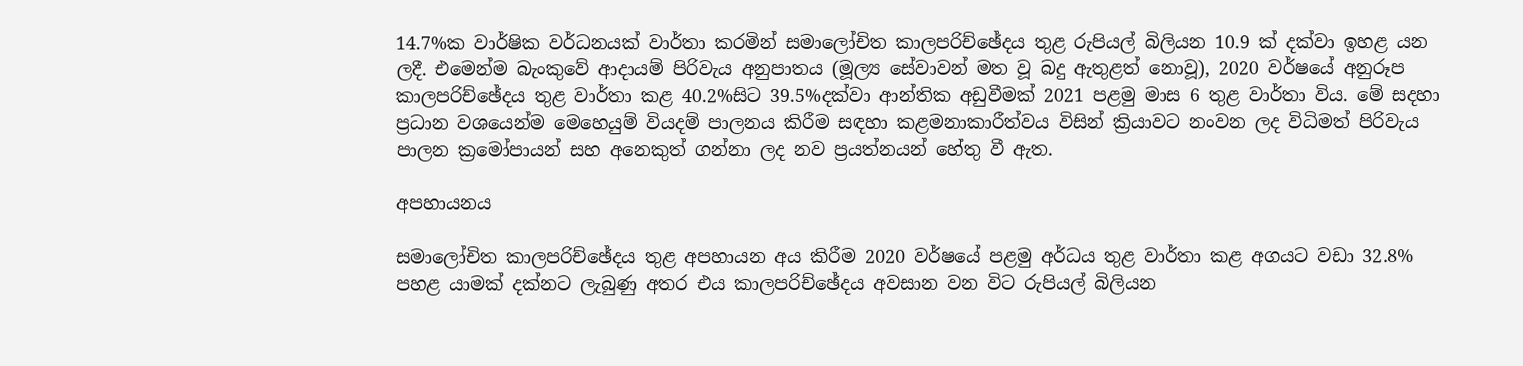14.7%ක වාර්ෂික වර්ධනයක් වාර්තා කරමින් සමාලෝචිත කාලපරිච්ඡේදය තුළ රුපියල් බිලියන 10.9 ක් දක්වා ඉහළ යන ලදී. එමෙන්ම බැංකුවේ ආදායම් පිරිවැය අනුපාතය (මූල්‍ය සේවාවන් මත වූ බදු ඇතුළත් නොවූ), 2020 වර්ෂයේ අනුරූප කාලපරිච්ඡේදය තුළ වාර්තා කළ 40.2%සිට 39.5%දක්වා ආන්තික අඩුවීමක් 2021 පළමු මාස 6 තුළ වාර්තා විය. මේ සදහා ප්‍රධාන වශයෙන්ම මෙහෙයුම් වියදම් පාලනය කිරීම සඳහා කළමනාකාරීත්වය විසින් ක්‍රියාවට නංවන ලද විධිමත් පිරිවැය පාලන ක්‍රමෝපායන් සහ අනෙකුත් ගන්නා ලද නව ප්‍රයත්නයන් හේතු වී ඇත.

අපහායනය

සමාලෝචිත කාලපරිච්ඡේදය තුළ අපහායන අය කිරීම 2020 වර්ෂයේ පළමු අර්ධය තුළ වාර්තා කළ අගයට වඩා 32.8% පහළ යාමක් දක්නට ලැබුණු අතර එය කාලපරිච්ඡේදය අවසාන වන විට රුපියල් බිලියන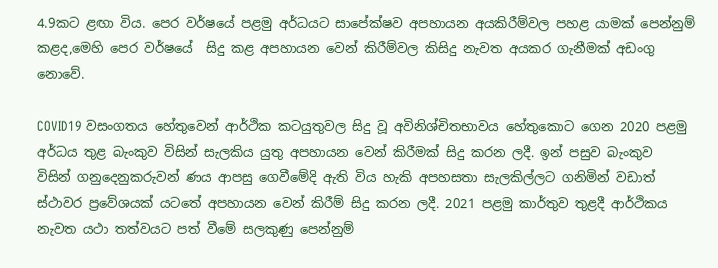4.9කට ළඟා විය. පෙර වර්ෂයේ පළමු අර්ධයට සාපේක්ෂව අපහායන අයකිරීම්වල පහළ යාමක් පෙන්නුම් කළද,මෙහි පෙර වර්ෂයේ  සිදු කළ අපහායන වෙන් කිරීම්වල කිසිදු නැවත අයකර ගැනීමක් අඩංගු නොවේ.

COVID19 වසංගතය හේතුවෙන් ආර්ථික කටයුතුවල සිදු වූ අවිනිශ්චිතභාවය හේතුකොට ගෙන 2020 පළමු අර්ධය තුළ බැංකුව විසින් සැලකිය යුතු අපහායන වෙන් කිරීමක් සිදු කරන ලදී. ඉන් පසුව බැංකුව  විසින් ගනුදෙනුකරුවන් ණය ආපසු ගෙවීමේදි ඇති විය හැකි අපහසතා සැලකිල්ලට ගනිමින් වඩාත් ස්ථාවර ප්‍රවේශයක් යටතේ අපහායන වෙන් කිරීම් සිදු කරන ලදී. 2021 පළමු කාර්තුව තුළදී ආර්ථිකය නැවත යථා තත්වයට පත් වීමේ සලකුණු පෙන්නුම්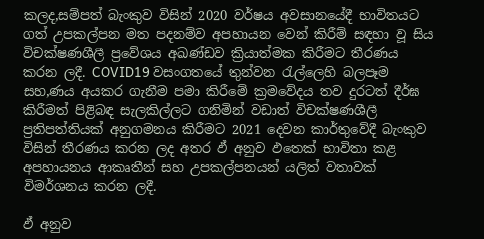කලද,සම්පත් බැංකුව විසින් 2020 වර්ෂය අවසානයේදී භාවිතයට ගත් උපකල්පන මත පදනම්ව අපහායන වෙන් කිරීම් සඳහා වූ සිය විචක්ෂණශීලී ප්‍රවේශය අඛණ්ඩව ක්‍රියාත්මක කිරීමට තීරණය කරන ලදී. COVID19 වසංගතයේ තුන්වන රැල්ලෙහි බලපෑම සහ,ණය අයකර ගැනීම පමා කිරීමේ ක්‍රමවේදය තව දුරටත් දීර්ඝ කිරීමත් පිළිබඳ සැලකිල්ලට ගනිමින් වඩාත් විචක්ෂණශීලී ප්‍රතිපත්තියක් අනුගමනය කිරීමට 2021 දෙවන කාර්තුවේදී බැංකුව විසින් තීරණය කරන ලද අතර ඵ් අනුව ඵතෙක් භාවිතා කළ අපහායනය ආකෘතීන් සහ උපකල්පනයන් යලිත් වතාවක් විමර්ශනය කරන ලදී.

ඵ් අනුව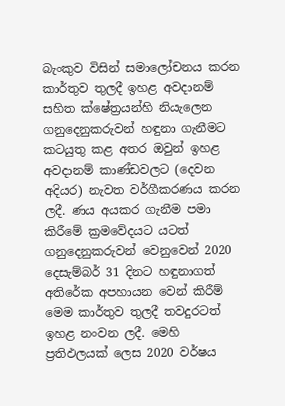බැංකුව විසින් සමාලෝචනය කරන කාර්තුව තුලදී ඉහළ අවදානම් සහිත ක්ෂේත්‍රයන්හි නියැලෙන ගනුදෙනුකරුවන් හඳුනා ගැනීමට කටයුතු කළ අතර ඔවුන් ඉහළ අවදානම් කාණ්ඩවලට (දෙවන අදියර) නැවත වර්ගීකරණය කරන ලදී. ණය අයකර ගැනීම පමා කිරීමේ ක්‍රමවේදයට යටත් ගනුදෙනුකරුවන් වෙනුවෙන් 2020 දෙසැම්බර් 31 දිනට හඳුනාගත් අතිරේක අපහායන වෙන් කිරීම් මෙම කාර්තුව තුලදී තවදුරටත් ඉහළ නංවන ලදී. මෙහි ප්‍රතිඵලයක් ලෙස 2020 වර්ෂය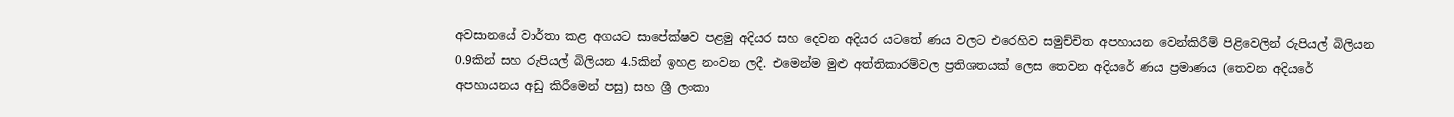අවසානයේ වාර්තා කළ අගයට සාපේක්ෂව පළමු අදියර සහ දෙවන අදියර යටතේ ණය වලට එරෙහිව සමුච්චිත අපහායන වෙන්කිරීම් පිළිවෙලින් රුපියල් බිලියන 0.9කින් සහ රුපියල් බිලියන 4.5කින් ඉහළ නංවන ලදී. එමෙන්ම මුළු අත්තිකාරම්වල ප්‍රතිශතයක් ලෙස තෙවන අදියරේ ණය ප්‍රමාණය (තෙවන අදියරේ අපහායනය අඩු කිරීමෙන් පසු) සහ ශ්‍රී ලංකා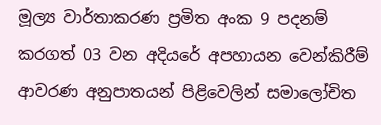මූල්‍ය වාර්තාකරණ ප්‍රමිත අංක 9 පදනම් කරගත් 03 වන අදියරේ අපහායන වෙන්කිරීම් ආවරණ අනුපාතයන් පිළිවෙලින් සමාලෝචිත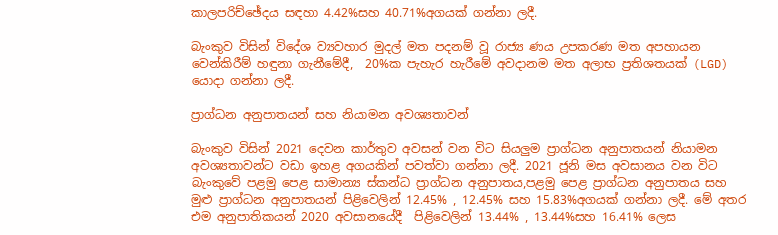කාලපරිච්ඡේදය සඳහා 4.42%සහ 40.71%අගයක් ගන්නා ලදී.

බැංකුව විසින් විදේශ ව්‍යවහාර මුදල් මත පදනම් වූ රාජ්‍ය ණය උපකරණ මත අපහායන වෙන්කිරීම් හඳුනා ගැනීමේදී,  20%ක පැහැර හැරීමේ අවදානම මත අලාභ ප්‍රතිශතයක් (LGD)  යොදා ගන්නා ලදී.

ප්‍රාග්ධන අනුපාතයන් සහ නියාමන අවශ්‍යතාවන්

බැංකුව විසින් 2021 දෙවන කාර්තුව අවසන් වන විට සියලුම ප්‍රාග්ධන අනුපාතයන් නියාමන අවශ්‍යතාවන්ට වඩා ඉහළ අගයකින් පවත්වා ගන්නා ලදී. 2021 ජූනි මස අවසානය වන විට බැංකුවේ පළමු පෙළ සාමාන්‍ය ස්කන්ධ ප්‍රාග්ධන අනුපාතය,පළමු පෙළ ප්‍රාග්ධන අනුපාතය සහ මුළු ප්‍රාග්ධන අනුපාතයන් පිළිවෙලින් 12.45% , 12.45% සහ 15.83%අගයක් ගන්නා ලදී. මේ අතර එම අනුපාතිකයන් 2020 අවසානයේදී  පිළිවෙලින් 13.44% , 13.44%සහ 16.41% ලෙස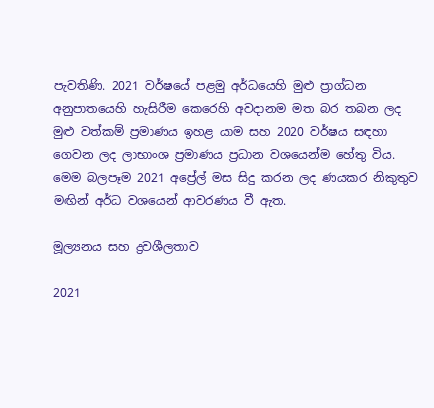පැවතිණි. 2021 වර්ෂයේ පළමු අර්ධයෙහි මුළු ප්‍රාග්ධන අනුපාතයෙහි හැසිරීම කෙරෙහි අවදානම මත බර තබන ලද මුළු වත්කම් ප්‍රමාණය ඉහළ යාම සහ 2020 වර්ෂය සඳහා ගෙවන ලද ලාභාංශ ප්‍රමාණය ප්‍රධාන වශයෙන්ම හේතු විය. මෙම බලපෑම 2021 අප්‍රේල් මස සිදු කරන ලද ණයකර නිකුතුව මඟින් අර්ධ වශයෙන් ආවරණය වී ඇත.

මූල්‍යනය සහ ද්‍රවශීලතාව

2021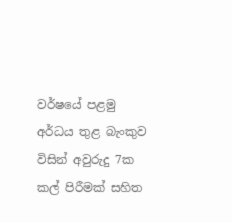වර්ෂයේ පළමු අර්ධය තුළ බැංකුව විසින් අවුරුදු 7ක කල් පිරීමක් සහිත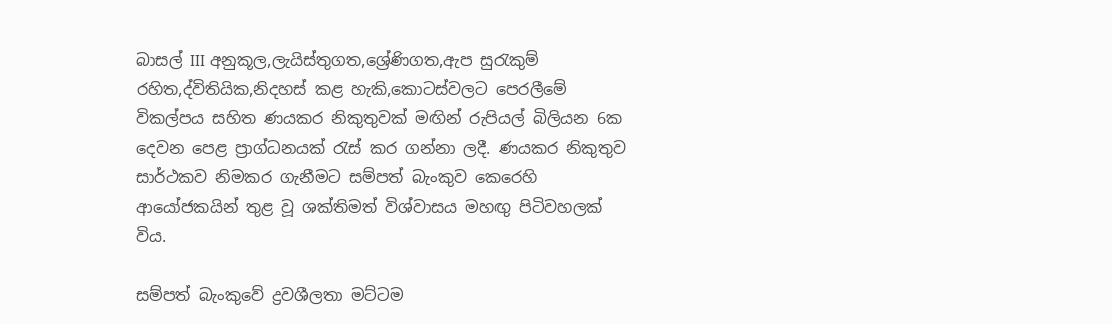බාසල් III අනුකූල,ලැයිස්තුගත,ශ්‍රේණිගත,ඇප සුරැකුම් රහිත,ද්විතියික,නිදහස් කළ හැකි,කොටස්වලට පෙරලීමේ විකල්පය සහිත ණයකර නිකුතුවක් මඟින් රුපියල් බිලියන 6ක දෙවන පෙළ ප්‍රාග්ධනයක් රැස් කර ගන්නා ලදී. ණයකර නිකුතුව සාර්ථකව නිමකර ගැනීමට සම්පත් බැංකුව කෙරෙහි ආයෝජකයින් තුළ වූ ශක්තිමත් විශ්වාසය මහඟු පිටිවහලක් විය.

සම්පත් බැංකුවේ ද්‍රවශීලතා මට්ටම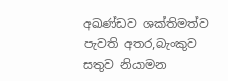අඛණ්ඩව ශක්තිමත්ව පැවති අතර,බැංකුව සතුව නියාමන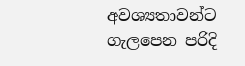අවශ්‍යතාවන්ට ගැලපෙන පරිදි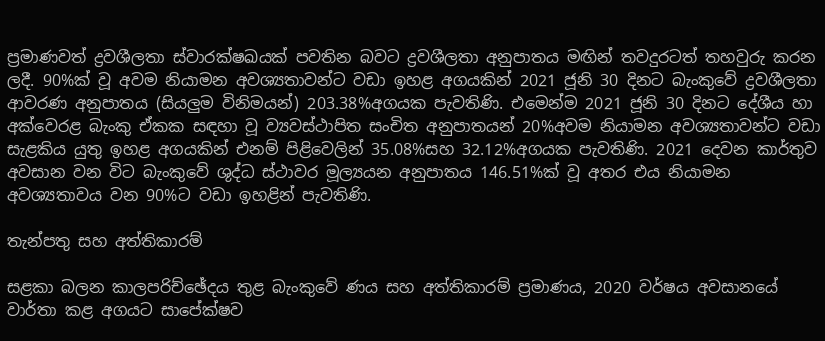ප්‍රමාණවත් ද්‍රවශීලතා ස්වාරක්ෂඛයක් පවතින බවට ද්‍රවශීලතා අනුපාතය මඟින් තවදුරටත් තහවුරු කරන ලදී. 90%ක් වූ අවම නියාමන අවශ්‍යතාවන්ට වඩා ඉහළ අගයකින් 2021 ජූනි 30 දිනට බැංකුවේ ද්‍රවශීලතා ආවරණ අනුපාතය (සියලුම විනිමයන්) 203.38%අගයක පැවතිණි. එමෙන්ම 2021 ජූනි 30 දිනට දේශීය හා අක්වෙරළ බැංකු ඒකක සඳහා වූ ව්‍යවස්ථාපිත සංචිත අනුපාතයන් 20%අවම නියාමන අවශ්‍යතාවන්ට වඩා සැළකිය යුතු ඉහළ අගයකින් එනම් පිළිවෙලින් 35.08%සහ 32.12%අගයක පැවතිණි. 2021 දෙවන කාර්තුව අවසාන වන විට බැංකුවේ ශුද්ධ ස්ථාවර මූල්‍යයන අනුපාතය 146.51%ක් වූ අතර එය නියාමන අවශ්‍යතාවය වන 90%ට වඩා ඉහළින් පැවතිණි.

තැන්පතු සහ අත්තිකාරම්

සළකා බලන කාලපරිච්ඡේදය තුළ බැංකුවේ ණය සහ අත්තිකාරම් ප්‍රමාණය, 2020 වර්ෂය අවසානයේ වාර්තා කළ අගයට සාපේක්ෂව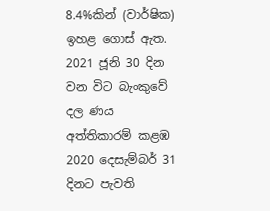8.4%කින් (වාර්ෂික) ඉහළ ගොස් ඇත. 2021 ජූනි 30 දින වන විට බැංකුවේ දල ණය අත්තිකාරම් කළඹ 2020 දෙසැම්බර් 31 දිනට පැවති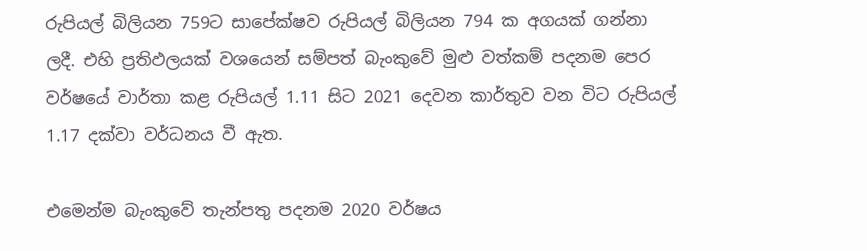රුපියල් බිලියන 759ට සාපේක්ෂව රුපියල් බිලියන 794 ක අගයක් ගන්නා ලදී. එහි ප්‍රතිඵලයක් වශයෙන් සම්පත් බැංකුවේ මුළු වත්කම් පදනම පෙර වර්ෂයේ වාර්තා කළ රුපියල් 1.11 සිට 2021 දෙවන කාර්තුව වන විට රුපියල් 1.17 දක්වා වර්ධනය වී ඇත.

එමෙන්ම බැංකුවේ තැන්පතු පදනම 2020 වර්ෂය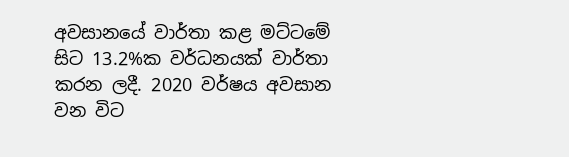අවසානයේ වාර්තා කළ මට්ටමේ සිට 13.2%ක වර්ධනයක් වාර්තා කරන ලදී. 2020 වර්ෂය අවසාන වන විට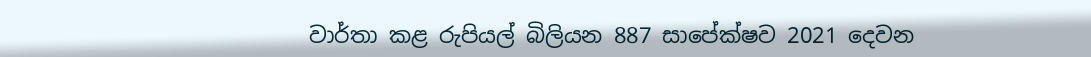වාර්තා කළ රුපියල් බිලියන 887 සාපේක්ෂව 2021 දෙවන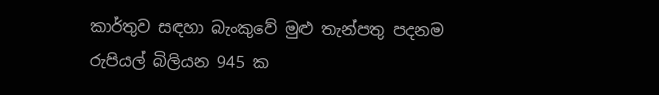කාර්තුව සඳහා බැංකුවේ මුළු තැන්පතු පදනම රුපියල් බිලියන 945 ක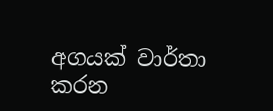අගයක් වාර්තා කරන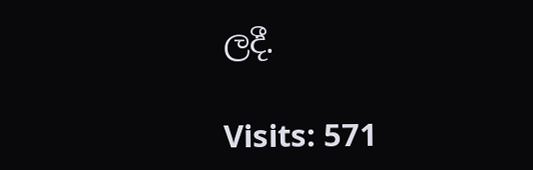ලදී.

Visits: 571